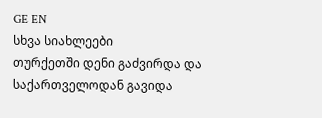GE EN
სხვა სიახლეები
თურქეთში დენი გაძვირდა და საქართველოდან გავიდა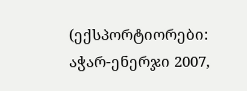(ექსპორტიორები: აჭარ-ენერჯი 2007,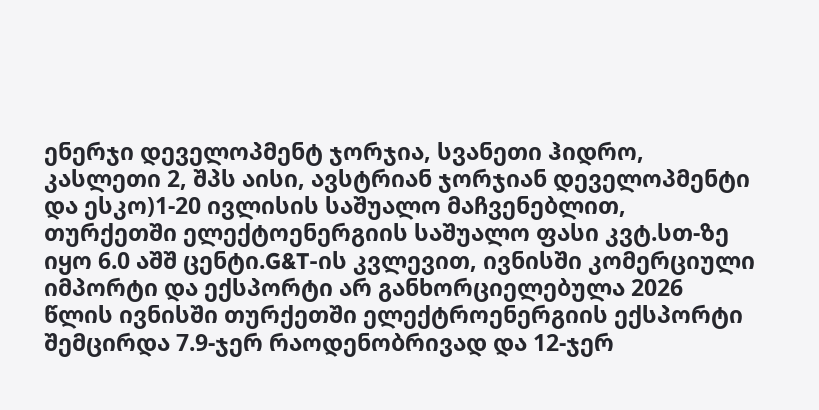ენერჯი დეველოპმენტ ჯორჯია, სვანეთი ჰიდრო, კასლეთი 2, შპს აისი, ავსტრიან ჯორჯიან დეველოპმენტი და ესკო)1-20 ივლისის საშუალო მაჩვენებლით, თურქეთში ელექტოენერგიის საშუალო ფასი კვტ.სთ-ზე იყო 6.0 აშშ ცენტი.G&T-ის კვლევით, ივნისში კომერციული იმპორტი და ექსპორტი არ განხორციელებულა 2026 წლის ივნისში თურქეთში ელექტროენერგიის ექსპორტი შემცირდა 7.9-ჯერ რაოდენობრივად და 12-ჯერ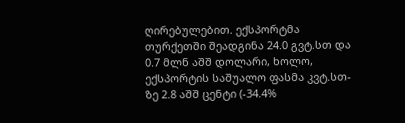ღირებულებით. ექსპორტმა თურქეთში შეადგინა 24.0 გვტ.სთ და 0.7 მლნ აშშ დოლარი, ხოლო, ექსპორტის საშუალო ფასმა კვტ.სთ-ზე 2.8 აშშ ცენტი (-34.4%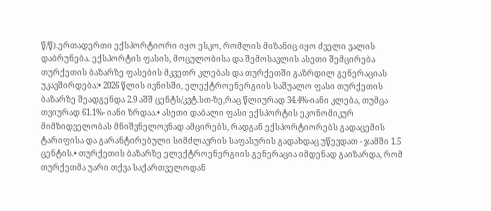წ/წ).ერთადერთი ექსპორტიორი იყო ესკო, რომლის მიზანიც იყო ძველი ვალის დაბრუნება. ექსპორტის ფასის, მოცულობისა და შემოსავლის ასეთი შემცირება თურქეთის ბაზარზე ფასების მკვეთრ კლებას და თურქეთში გაზრდილ გენერაციას უკავშირდება:• 2026 წლის ივნისში, ელექტროენერგიის საშუალო ფასი თურქეთის ბაზარზე შეადგენდა 2.9 აშშ ცენტს/კვტ.სთ-ზე,რაც წლიურად 34.4%-იანი კლება, თუმცა თვიურად 61.1%- იანი ზრდაა.• ასეთი დაბალი ფასი ექსპორტის ეკონომიკურ მიმზიდველობას მნიშვნელოვნად ამცირებს, რადგან ექსპორტიორებს გადაცემის ტარიფისა და გარანტირებული სიმძლავრის საფასურის გადახდაც უწევდათ - ჯამში 1.5 ცენტის.• თურქეთის ბაზარზე ელექტროენერგიის გენერაცია იმდენად გაიზარდა, რომ თურქეთმა უარი თქვა საქართველოდან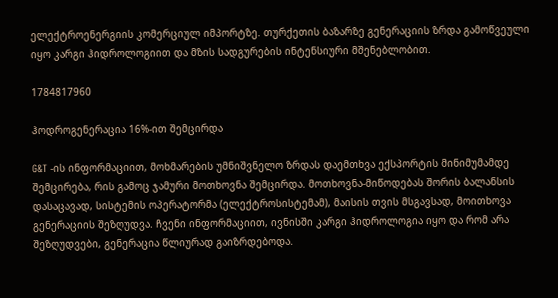ელექტროენერგიის კომერციულ იმპორტზე. თურქეთის ბაზარზე გენერაციის ზრდა გამოწვეული იყო კარგი ჰიდროლოგიით და მზის სადგურების ინტენსიური მშენებლობით.

1784817960

ჰოდროგენერაცია 16%-ით შემცირდა

G&T -ის ინფორმაციით, მოხმარების უმნიშვნელო ზრდას დაემთხვა ექსპორტის მინიმუმამდე შემცირება, რის გამოც ჯამური მოთხოვნა შემცირდა. მოთხოვნა-მიწოდებას შორის ბალანსის დასაცავად, სისტემის ოპერატორმა (ელექტროსისტემამ), მაისის თვის მსგავსად, მოითხოვა გენერაციის შეზღუდვა. ჩვენი ინფორმაციით, ივნისში კარგი ჰიდროლოგია იყო და რომ არა შეზღუდვები, გენერაცია წლიურად გაიზრდებოდა.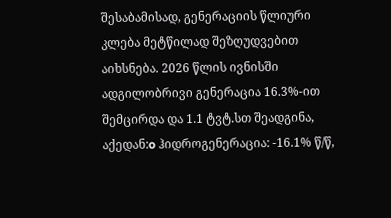შესაბამისად, გენერაციის წლიური კლება მეტწილად შეზღუდვებით აიხსნება. 2026 წლის ივნისში ადგილობრივი გენერაცია 16.3%-ით შემცირდა და 1.1 ტვტ.სთ შეადგინა, აქედან:o ჰიდროგენერაცია: -16.1% წ/წ,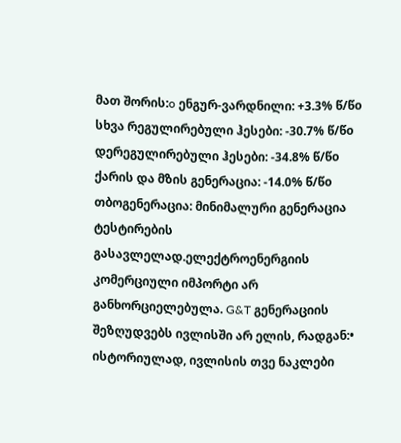მათ შორის:o ენგურ-ვარდნილი: +3.3% წ/წo სხვა რეგულირებული ჰესები: -30.7% წ/წo დერეგულირებული ჰესები: -34.8% წ/წo ქარის და მზის გენერაცია: -14.0% წ/წo თბოგენერაცია: მინიმალური გენერაცია ტესტირების გასავლელად.ელექტროენერგიის კომერციული იმპორტი არ განხორციელებულა. G&T გენერაციის შეზღუდვებს ივლისში არ ელის, რადგან:• ისტორიულად, ივლისის თვე ნაკლები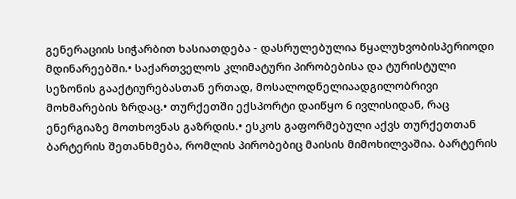გენერაციის სიჭარბით ხასიათდება - დასრულებულია წყალუხვობისპერიოდი მდინარეებში.• საქართველოს კლიმატური პირობებისა და ტურისტული სეზონის გააქტიურებასთან ერთად, მოსალოდნელიაადგილობრივი მოხმარების ზრდაც.• თურქეთში ექსპორტი დაიწყო 6 ივლისიდან, რაც ენერგიაზე მოთხოვნას გაზრდის.• ესკოს გაფორმებული აქვს თურქეთთან ბარტერის შეთანხმება, რომლის პირობებიც მაისის მიმოხილვაშია. ბარტერის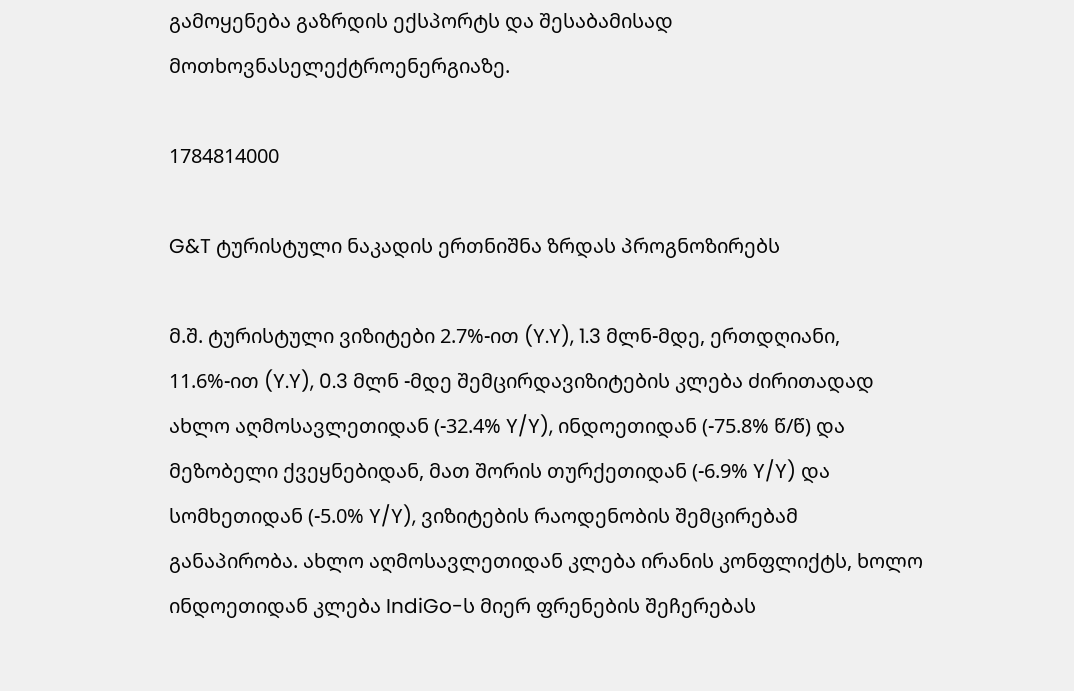გამოყენება გაზრდის ექსპორტს და შესაბამისად მოთხოვნასელექტროენერგიაზე.

1784814000

G&T ტურისტული ნაკადის ერთნიშნა ზრდას პროგნოზირებს

მ.შ. ტურისტული ვიზიტები 2.7%-ით (Y.Y), 1.3 მლნ-მდე, ერთდღიანი, 11.6%-ით (Y.Y), 0.3 მლნ -მდე შემცირდავიზიტების კლება ძირითადად ახლო აღმოსავლეთიდან (-32.4% Y/Y), ინდოეთიდან (-75.8% წ/წ) და მეზობელი ქვეყნებიდან, მათ შორის თურქეთიდან (-6.9% Y/Y) და სომხეთიდან (-5.0% Y/Y), ვიზიტების რაოდენობის შემცირებამ განაპირობა. ახლო აღმოსავლეთიდან კლება ირანის კონფლიქტს, ხოლო ინდოეთიდან კლება IndiGo-ს მიერ ფრენების შეჩერებას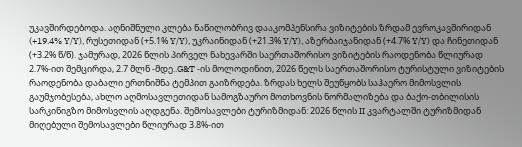უკავშირდებოდა. აღნიშნული კლება ნაწილობრივ დააკომპენსირა ვიზიტების ზრდამ ევროკავშირიდან (+19.4% Y/Y), რუსეთიდან (+5.1% Y/Y), უკრაინიდან (+21.3% Y/Y), აზერბაიჯანიდან (+4.7% Y/Y) და ჩინეთიდან (+3.2% წ/წ). ჯამურად, 2026 წლის პირველ ნახევარში საერთაშორისო ვიზიტების რაოდენობა წლიურად 2.7%-ით შემცირდა, 2.7 მლნ -მდე..G&T -ის მოლოდინით, 2026 წელს საერთაშორისო ტურისტული ვიზიტების რაოდენობა დაბალი ერთნიშნა ტემპით გაიზრდება. ზრდას ხელს შეუწყობს საჰაერო მიმოსვლის გაუმჯობესება, ახლო აღმოსავლეთიდან სამოგზაურო მოთხოვნის ნორმალიზება და ბაქო-თბილისის სარკინიგზო მიმოსვლის აღდგენა. შემოსავლები ტურიზმიდან: 2026 წლის II კვარტალში ტურიზმიდან მიღებული შემოსავლები წლიურად 3.8%-ით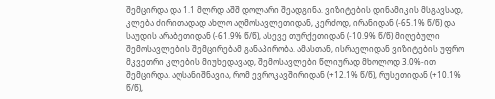შემცირდა და 1.1 მლრდ აშშ დოლარი შეადგინა. ვიზიტების დინამიკის მსგავსად, კლება ძირითადად ახლო აღმოსავლეთიდან, კერძოდ, ირანიდან (-65.1% წ/წ) და საუდის არაბეთიდან (-61.9% წ/წ), ასევე თურქეთიდან (-10.9% წ/წ) მიღებული შემოსავლების შემცირებამ განაპირობა. ამასთან, ისრაელიდან ვიზიტების უფრო მკვეთრი კლების მიუხედავად, შემოსავლები წლიურად მხოლოდ 3.0%-ით შემცირდა. აღსანიშნავია, რომ ევროკავშირიდან (+12.1% წ/წ), რუსეთიდან (+10.1% წ/წ),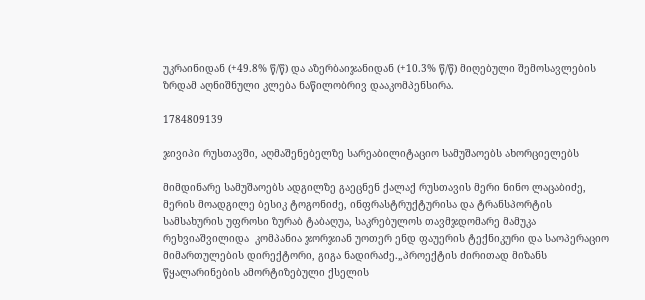უკრაინიდან (+49.8% წ/წ) და აზერბაიჯანიდან (+10.3% წ/წ) მიღებული შემოსავლების ზრდამ აღნიშნული კლება ნაწილობრივ დააკომპენსირა.

1784809139

ჯივიპი რუსთავში, აღმაშენებელზე სარეაბილიტაციო სამუშაოებს ახორციელებს

მიმდინარე სამუშაოებს ადგილზე გაეცნენ ქალაქ რუსთავის მერი ნინო ლაცაბიძე, მერის მოადგილე ბესიკ ტოგონიძე, ინფრასტრუქტურისა და ტრანსპორტის სამსახურის უფროსი ზურაბ ტაბაღუა, საკრებულოს თავმჯდომარე მამუკა რეხვიაშვილიდა  კომპანია ჯორჯიან უოთერ ენდ ფაუერის ტექნიკური და საოპერაციო მიმართულების დირექტორი, გიგა ნადირაძე.„პროექტის ძირითად მიზანს წყალარინების ამორტიზებული ქსელის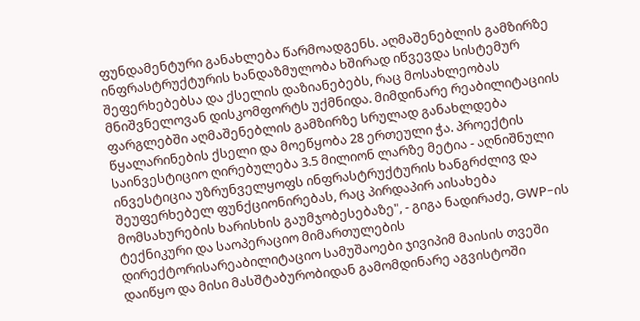ფუნდამენტური განახლება წარმოადგენს. აღმაშენებლის გამზირზე ინფრასტრუქტურის ხანდაზმულობა ხშირად იწვევდა სისტემურ შეფერხებებსა და ქსელის დაზიანებებს, რაც მოსახლეობას მნიშვნელოვან დისკომფორტს უქმნიდა. მიმდინარე რეაბილიტაციის ფარგლებში აღმაშენებლის გამზირზე სრულად განახლდება წყალარინების ქსელი და მოეწყობა 28 ერთეული ჭა. პროექტის საინვესტიციო ღირებულება 3.5 მილიონ ლარზე მეტია - აღნიშნული ინვესტიცია უზრუნველყოფს ინფრასტრუქტურის ხანგრძლივ და შეუფერხებელ ფუნქციონირებას, რაც პირდაპირ აისახება მომსახურების ხარისხის გაუმჯობესებაზე", - გიგა ნადირაძე, GWP-ის ტექნიკური და საოპერაციო მიმართულების დირექტორისარეაბილიტაციო სამუშაოები ჯივიპიმ მაისის თვეში დაიწყო და მისი მასშტაბურობიდან გამომდინარე აგვისტოში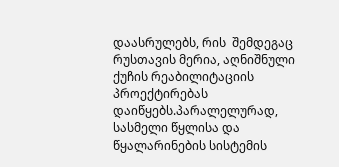დაასრულებს, რის  შემდეგაც  რუსთავის მერია, აღნიშნული ქუჩის რეაბილიტაციის პროექტირებას დაიწყებს.პარალელურად, სასმელი წყლისა და წყალარინების სისტემის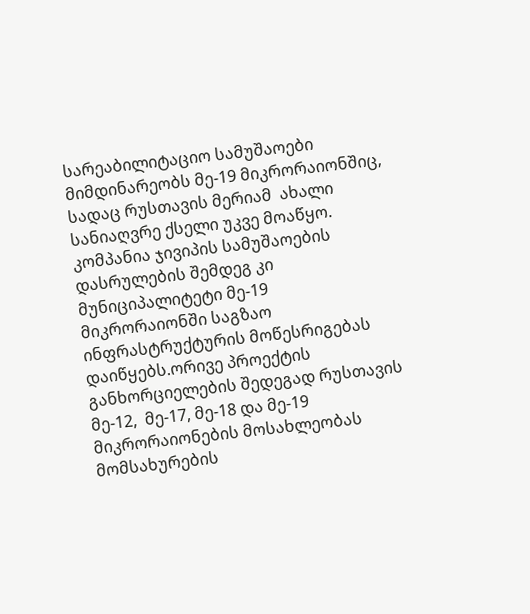სარეაბილიტაციო სამუშაოები მიმდინარეობს მე-19 მიკრორაიონშიც, სადაც რუსთავის მერიამ  ახალი  სანიაღვრე ქსელი უკვე მოაწყო. კომპანია ჯივიპის სამუშაოების დასრულების შემდეგ კი მუნიციპალიტეტი მე-19 მიკრორაიონში საგზაო ინფრასტრუქტურის მოწესრიგებას  დაიწყებს.ორივე პროექტის განხორციელების შედეგად რუსთავის მე-12,  მე-17, მე-18 და მე-19  მიკრორაიონების მოსახლეობას მომსახურების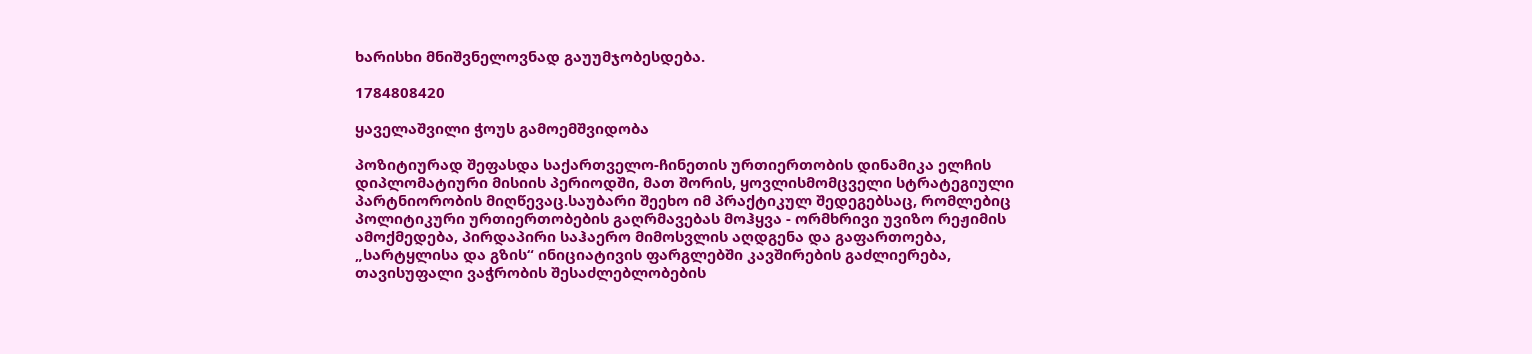ხარისხი მნიშვნელოვნად გაუუმჯობესდება.

1784808420

ყაველაშვილი ჭოუს გამოემშვიდობა

პოზიტიურად შეფასდა საქართველო-ჩინეთის ურთიერთობის დინამიკა ელჩის დიპლომატიური მისიის პერიოდში, მათ შორის, ყოვლისმომცველი სტრატეგიული პარტნიორობის მიღწევაც.საუბარი შეეხო იმ პრაქტიკულ შედეგებსაც, რომლებიც პოლიტიკური ურთიერთობების გაღრმავებას მოჰყვა - ორმხრივი უვიზო რეჟიმის ამოქმედება, პირდაპირი საჰაერო მიმოსვლის აღდგენა და გაფართოება, „სარტყლისა და გზის“ ინიციატივის ფარგლებში კავშირების გაძლიერება, თავისუფალი ვაჭრობის შესაძლებლობების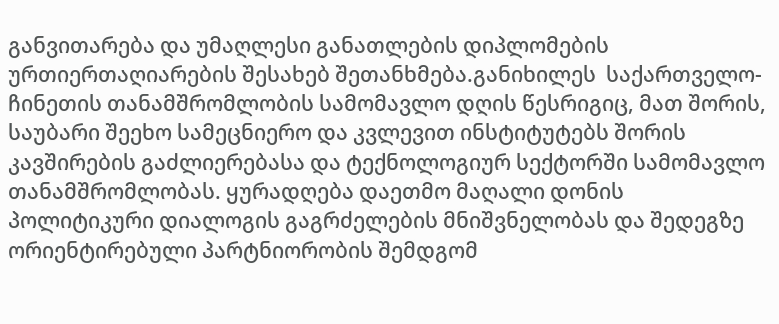განვითარება და უმაღლესი განათლების დიპლომების ურთიერთაღიარების შესახებ შეთანხმება.განიხილეს  საქართველო-ჩინეთის თანამშრომლობის სამომავლო დღის წესრიგიც, მათ შორის, საუბარი შეეხო სამეცნიერო და კვლევით ინსტიტუტებს შორის კავშირების გაძლიერებასა და ტექნოლოგიურ სექტორში სამომავლო თანამშრომლობას. ყურადღება დაეთმო მაღალი დონის პოლიტიკური დიალოგის გაგრძელების მნიშვნელობას და შედეგზე ორიენტირებული პარტნიორობის შემდგომ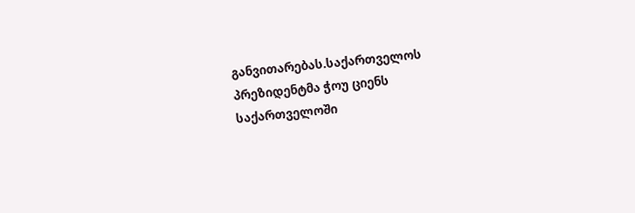განვითარებას.საქართველოს პრეზიდენტმა ჭოუ ციენს საქართველოში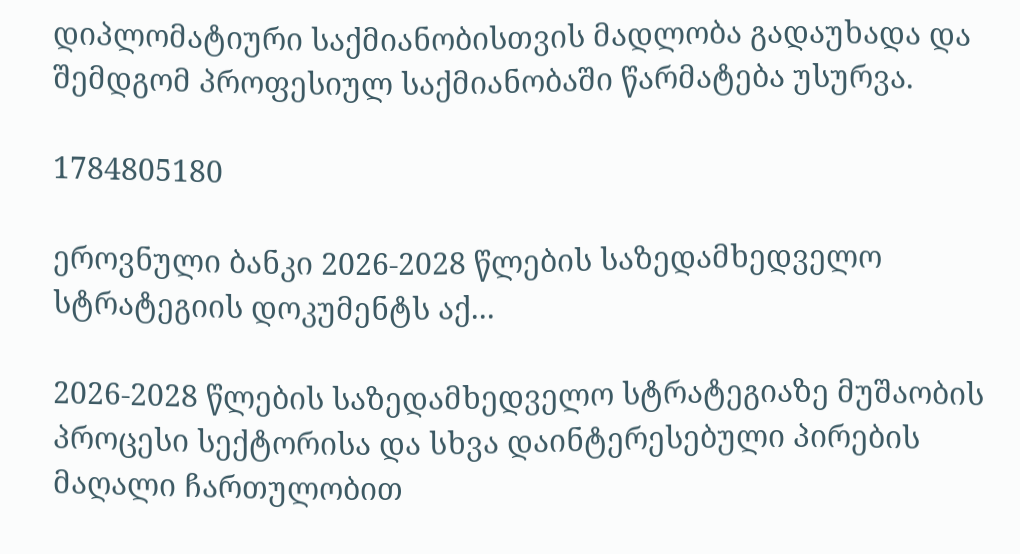დიპლომატიური საქმიანობისთვის მადლობა გადაუხადა და შემდგომ პროფესიულ საქმიანობაში წარმატება უსურვა.

1784805180

ეროვნული ბანკი 2026-2028 წლების საზედამხედველო სტრატეგიის დოკუმენტს აქ...

2026-2028 წლების საზედამხედველო სტრატეგიაზე მუშაობის პროცესი სექტორისა და სხვა დაინტერესებული პირების მაღალი ჩართულობით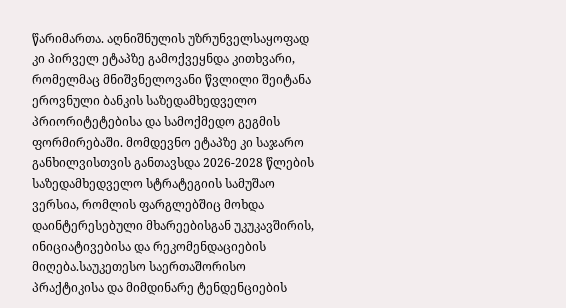წარიმართა. აღნიშნულის უზრუნველსაყოფად კი პირველ ეტაპზე გამოქვეყნდა კითხვარი, რომელმაც მნიშვნელოვანი წვლილი შეიტანა ეროვნული ბანკის საზედამხედველო პრიორიტეტებისა და სამოქმედო გეგმის ფორმირებაში. მომდევნო ეტაპზე კი საჯარო განხილვისთვის განთავსდა 2026-2028 წლების საზედამხედველო სტრატეგიის სამუშაო ვერსია, რომლის ფარგლებშიც მოხდა დაინტერესებული მხარეებისგან უკუკავშირის, ინიციატივებისა და რეკომენდაციების მიღება.საუკეთესო საერთაშორისო პრაქტიკისა და მიმდინარე ტენდენციების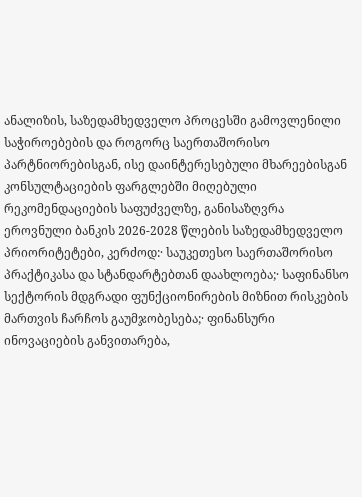ანალიზის, საზედამხედველო პროცესში გამოვლენილი საჭიროებების და როგორც საერთაშორისო პარტნიორებისგან, ისე დაინტერესებული მხარეებისგან კონსულტაციების ფარგლებში მიღებული რეკომენდაციების საფუძველზე, განისაზღვრა ეროვნული ბანკის 2026-2028 წლების საზედამხედველო პრიორიტეტები, კერძოდ:· საუკეთესო საერთაშორისო პრაქტიკასა და სტანდარტებთან დაახლოება;· საფინანსო სექტორის მდგრადი ფუნქციონირების მიზნით რისკების მართვის ჩარჩოს გაუმჯობესება;· ფინანსური ინოვაციების განვითარება,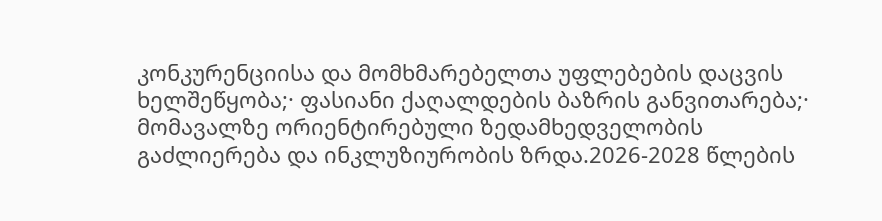კონკურენციისა და მომხმარებელთა უფლებების დაცვის ხელშეწყობა;· ფასიანი ქაღალდების ბაზრის განვითარება;· მომავალზე ორიენტირებული ზედამხედველობის გაძლიერება და ინკლუზიურობის ზრდა.2026-2028 წლების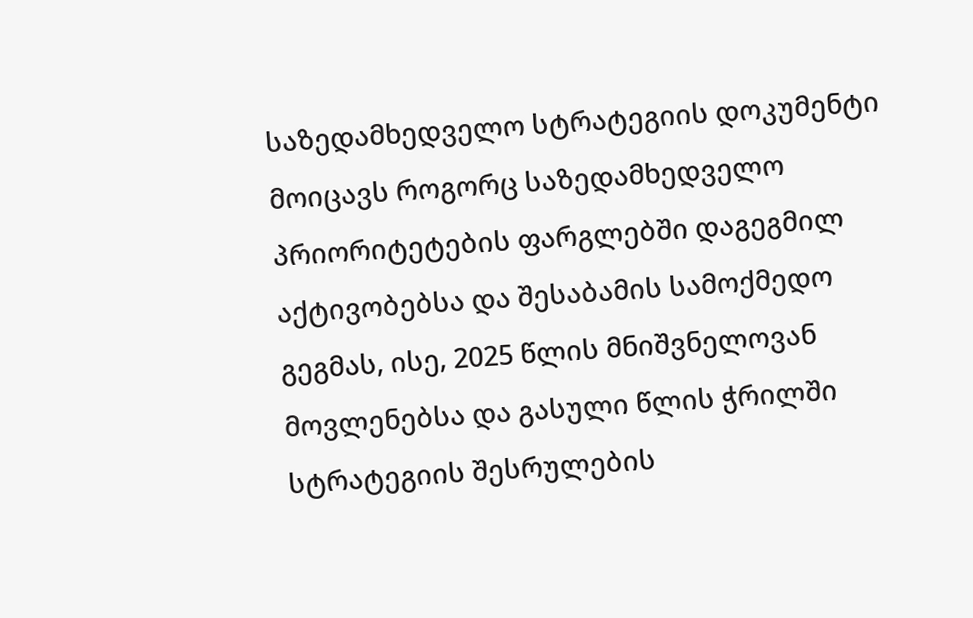საზედამხედველო სტრატეგიის დოკუმენტი მოიცავს როგორც საზედამხედველო პრიორიტეტების ფარგლებში დაგეგმილ აქტივობებსა და შესაბამის სამოქმედო გეგმას, ისე, 2025 წლის მნიშვნელოვან მოვლენებსა და გასული წლის ჭრილში სტრატეგიის შესრულების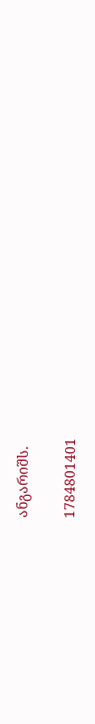ანგარიშს.

1784801401